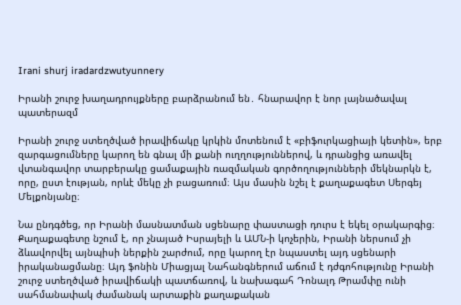Irani shurj iradardzwutyunnery

Իրանի շուրջ խաղադրույքները բարձրանում են․ հնարավոր է նոր լայնածավալ պատերազմ

Իրանի շուրջ ստեղծված իրավիճակը կրկին մոտենում է «բիֆուրկացիայի կետին», երբ զարգացումները կարող են գնալ մի քանի ուղղություններով, և դրանցից առավել վտանգավոր տարբերակը ցամաքային ռազմական գործողությունների մեկնարկն է, որը, ըստ էության, որևէ մեկը չի բացառում։ Այս մասին նշել է քաղաքագետ Սերգեյ Մելքոնյանը։

Նա ընդգծեց, որ Իրանի մասնատման սցենարը փաստացի դուրս է եկել օրակարգից։ Քաղաքագետը նշում է, որ չնայած Իսրայելի և ԱՄՆ-ի կոչերին, Իրանի ներսում չի ձևավորվել այնպիսի ներքին շարժում, որը կարող էր նպաստել այդ սցենարի իրականացմանը։ Այդ ֆոնին Միացյալ Նահանգներում աճում է դժգոհությունը Իրանի շուրջ ստեղծված իրավիճակի պատճառով, և նախագահ Դոնալդ Թրամփը ունի սահմանափակ ժամանակ արտաքին քաղաքական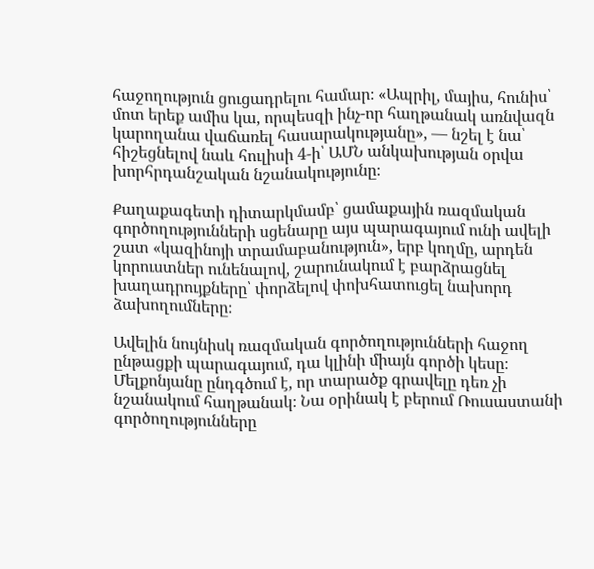հաջողություն ցուցադրելու համար։ «Ապրիլ, մայիս, հունիս՝ մոտ երեք ամիս կա, որպեսզի ինչ-որ հաղթանակ առնվազն կարողանա վաճառել հասարակությանը», — նշել է նա՝ հիշեցնելով նաև հուլիսի 4-ի՝ ԱՄՆ անկախության օրվա խորհրդանշական նշանակությունը։

Քաղաքագետի դիտարկմամբ՝ ցամաքային ռազմական գործողությունների սցենարը այս պարագայում ունի ավելի շատ «կազինոյի տրամաբանություն», երբ կողմը, արդեն կորուստներ ունենալով, շարունակում է բարձրացնել խաղադրույքները՝ փորձելով փոխհատուցել նախորդ ձախողումները։

Ավելին նույնիսկ ռազմական գործողությունների հաջող ընթացքի պարագայում, դա կլինի միայն գործի կեսը։ Մելքոնյանը ընդգծում է, որ տարածք գրավելը դեռ չի նշանակում հաղթանակ։ Նա օրինակ է բերում Ռուսաստանի գործողությունները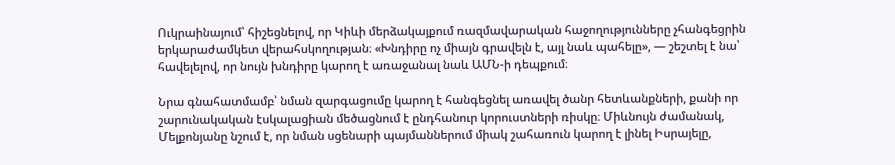Ուկրաինայում՝ հիշեցնելով, որ Կիևի մերձակայքում ռազմավարական հաջողությունները չհանգեցրին երկարաժամկետ վերահսկողության։ «Խնդիրը ոչ միայն գրավելն է, այլ նաև պահելը», — շեշտել է նա՝ հավելելով, որ նույն խնդիրը կարող է առաջանալ նաև ԱՄՆ-ի դեպքում։

Նրա գնահատմամբ՝ նման զարգացումը կարող է հանգեցնել առավել ծանր հետևանքների, քանի որ շարունակական էսկալացիան մեծացնում է ընդհանուր կորուստների ռիսկը։ Միևնույն ժամանակ, Մելքոնյանը նշում է, որ նման սցենարի պայմաններում միակ շահառուն կարող է լինել Իսրայելը,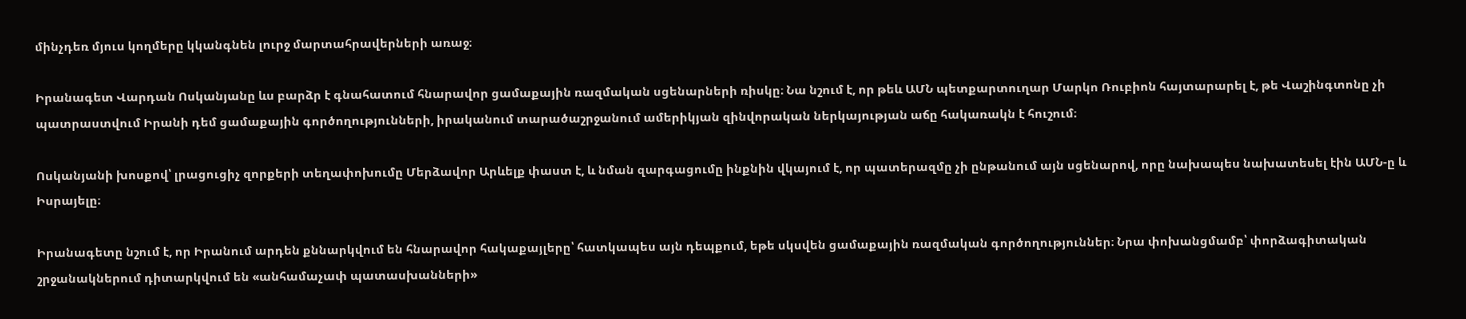մինչդեռ մյուս կողմերը կկանգնեն լուրջ մարտահրավերների առաջ։

Իրանագետ Վարդան Ոսկանյանը ևս բարձր է գնահատում հնարավոր ցամաքային ռազմական սցենարների ռիսկը։ Նա նշում է, որ թեև ԱՄՆ պետքարտուղար Մարկո Ռուբիոն հայտարարել է, թե Վաշինգտոնը չի պատրաստվում Իրանի դեմ ցամաքային գործողությունների, իրականում տարածաշրջանում ամերիկյան զինվորական ներկայության աճը հակառակն է հուշում։

Ոսկանյանի խոսքով՝ լրացուցիչ զորքերի տեղափոխումը Մերձավոր Արևելք փաստ է, և նման զարգացումը ինքնին վկայում է, որ պատերազմը չի ընթանում այն սցենարով, որը նախապես նախատեսել էին ԱՄՆ-ը և Իսրայելը։

Իրանագետը նշում է, որ Իրանում արդեն քննարկվում են հնարավոր հակաքայլերը՝ հատկապես այն դեպքում, եթե սկսվեն ցամաքային ռազմական գործողություններ։ Նրա փոխանցմամբ՝ փորձագիտական շրջանակներում դիտարկվում են «անհամաչափ պատասխանների»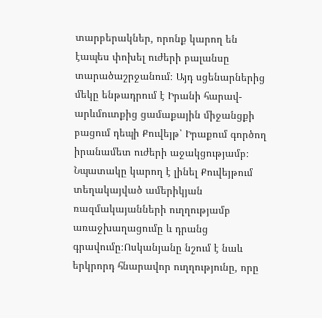տարբերակներ, որոնք կարող են էապես փոխել ուժերի բալանսը տարածաշրջանում։ Այդ սցենարներից մեկը ենթադրում է Իրանի հարավ-արևմուտքից ցամաքային միջանցքի բացում դեպի Քուվեյթ՝ Իրաքում գործող իրանամետ ուժերի աջակցությամբ։ Նպատակը կարող է լինել Քուվեյթում տեղակայված ամերիկյան ռազմակայանների ուղղությամբ առաջխաղացումը և դրանց գրավումը։Ոսկանյանը նշում է նաև երկրորդ հնարավոր ուղղությունը, որը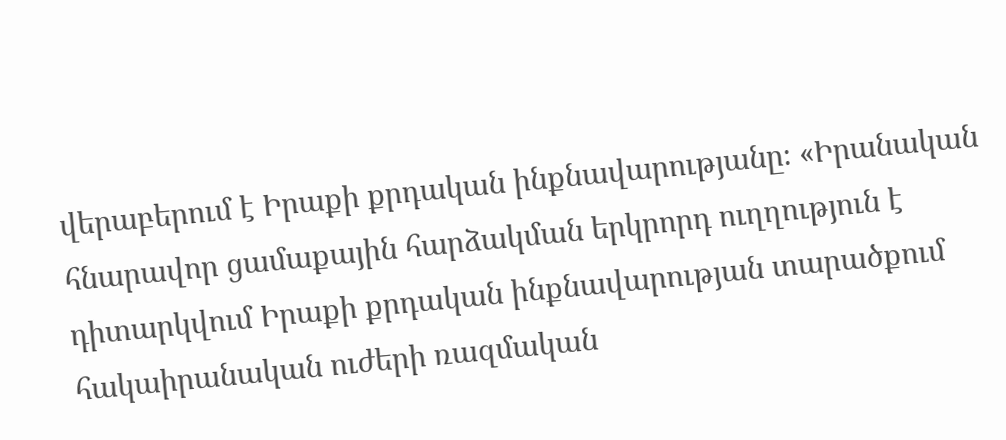վերաբերում է Իրաքի քրդական ինքնավարությանը։ «Իրանական հնարավոր ցամաքային հարձակման երկրորդ ուղղություն է դիտարկվում Իրաքի քրդական ինքնավարության տարածքում  հակաիրանական ուժերի ռազմական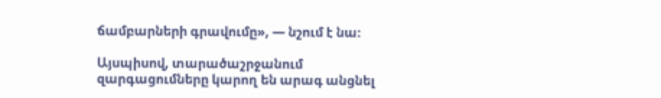ճամբարների գրավումը», — նշում է նա։

Այսպիսով, տարածաշրջանում զարգացումները կարող են արագ անցնել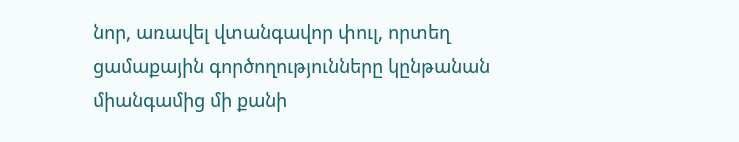նոր, առավել վտանգավոր փուլ, որտեղ ցամաքային գործողությունները կընթանան միանգամից մի քանի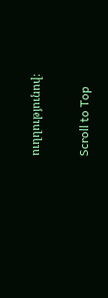ուղղությունով։

Scroll to Top